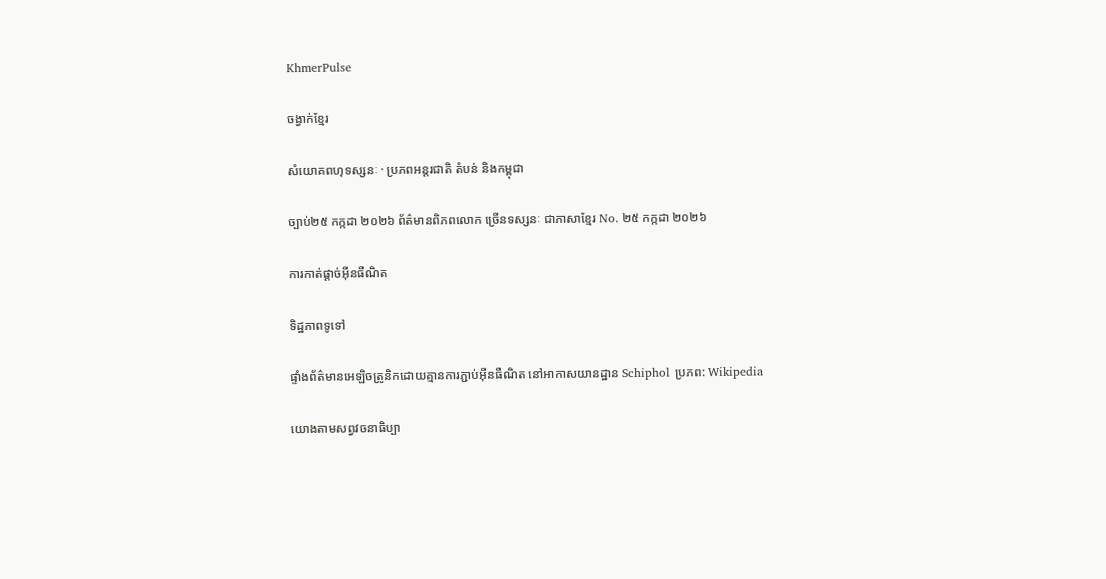KhmerPulse

ចង្វាក់ខ្មែរ

សំយោគពហុទស្សនៈ · ប្រភពអន្តរជាតិ តំបន់ និងកម្ពុជា

ច្បាប់២៥ កក្កដា ២០២៦ ព័ត៌មានពិភពលោក ច្រើនទស្សនៈ ជាភាសាខ្មែរ No. ២៥ កក្កដា ២០២៦

ការកាត់ផ្តាច់អ៊ីនធឺណិត

ទិដ្ឋភាពទូទៅ

ផ្ទាំងព័ត៌មានអេឡិចត្រូនិកដោយគ្មានការភ្ជាប់អ៊ីនធឺណិត នៅអាកាសយានដ្ឋាន Schiphol ប្រភព: Wikipedia

យោងតាមសព្វវចនាធិប្បា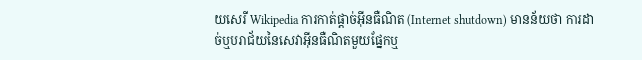យសេរី Wikipedia ការកាត់ផ្តាច់អ៊ីនធឺណិត (Internet shutdown) មានន័យថា ការដាច់ឬបរាជ័យនៃសេវាអ៊ីនធឺណិតមួយផ្នែកឬ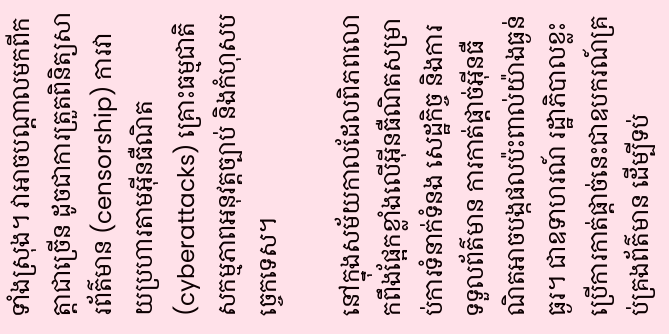ទាំងស្រុង។ វាអាចបណ្តាលមកពីកត្តាជាច្រើន ដូចជាការត្រួតពិនិត្យសារព័ត៌មាន (censorship) ការវាយប្រហារតាមអ៊ីនធឺណិត (cyberattacks) គ្រោះធម្មជាតិ សកម្មភាពអនុវត្តច្បាប់ និងកំហុសបច្ចេកទេស។

នៅក្នុងសម័យកាលដែលពិភពលោកពឹងផ្អែកខ្លាំងលើអ៊ីនធឺណិតសម្រាប់ការទំនាក់ទំនង សេដ្ឋកិច្ច និងការទទួលព័ត៌មាន ការកាត់ផ្តាច់អ៊ីនធឺណិតអាចបង្កផលប៉ះពាល់យ៉ាងធ្ងន់ធ្ងរ។ ជាឧទាហរណ៍ រដ្ឋាភិបាលខ្លះប្រើការកាត់ផ្តាច់នេះជាឧបករណ៍គ្រប់គ្រងព័ត៌មាន ដើម្បីទប់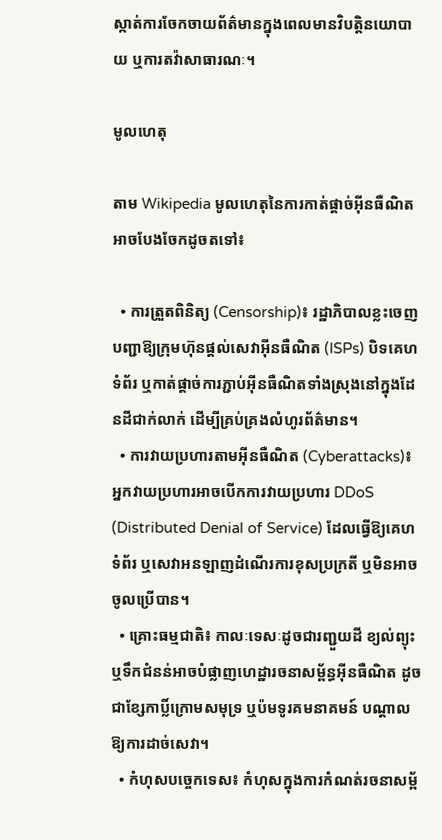ស្កាត់ការចែកចាយព័ត៌មានក្នុងពេលមានវិបត្តិនយោបាយ ឬការតវ៉ាសាធារណៈ។

មូលហេតុ

តាម Wikipedia មូលហេតុនៃការកាត់ផ្តាច់អ៊ីនធឺណិតអាចបែងចែកដូចតទៅ៖

  • ការត្រួតពិនិត្យ (Censorship)៖ រដ្ឋាភិបាលខ្លះចេញបញ្ជាឱ្យក្រុមហ៊ុនផ្តល់សេវាអ៊ីនធឺណិត (ISPs) បិទគេហទំព័រ ឬកាត់ផ្តាច់ការភ្ជាប់អ៊ីនធឺណិតទាំងស្រុងនៅក្នុងដែនដីជាក់លាក់ ដើម្បីគ្រប់គ្រងលំហូរព័ត៌មាន។
  • ការវាយប្រហារតាមអ៊ីនធឺណិត (Cyberattacks)៖ អ្នកវាយប្រហារអាចបើកការវាយប្រហារ DDoS (Distributed Denial of Service) ដែលធ្វើឱ្យគេហទំព័រ ឬសេវាអនឡាញដំណើរការខុសប្រក្រតី ឬមិនអាចចូលប្រើបាន។
  • គ្រោះធម្មជាតិ៖ កាលៈទេសៈដូចជារញ្ជួយដី ខ្យល់ព្យុះ ឬទឹកជំនន់អាចបំផ្លាញហេដ្ឋារចនាសម្ព័ន្ធអ៊ីនធឺណិត ដូចជាខ្សែកាប្លិ៍ក្រោមសមុទ្រ ឬប៉មទូរគមនាគមន៍ បណ្តាលឱ្យការដាច់សេវា។
  • កំហុសបច្ចេកទេស៖ កំហុសក្នុងការកំណត់រចនាសម្ព័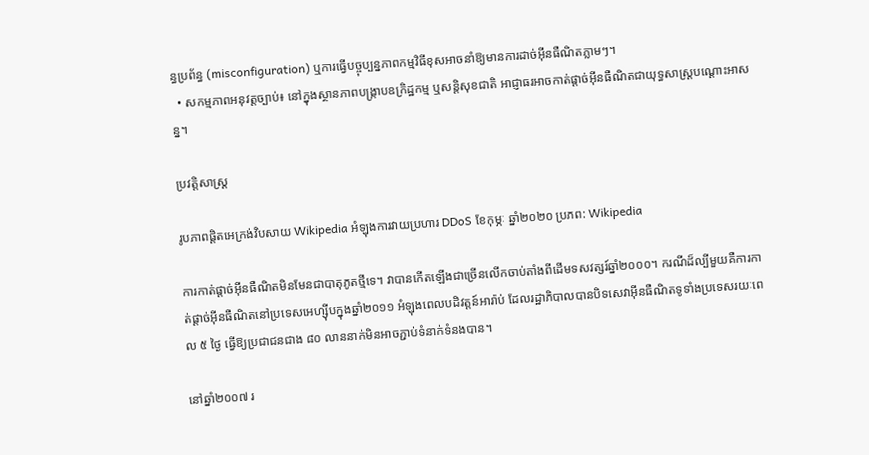ន្ធប្រព័ន្ធ (misconfiguration) ឬការធ្វើបច្ចុប្បន្នភាពកម្មវិធីខុសអាចនាំឱ្យមានការដាច់អ៊ីនធឺណិតភ្លាមៗ។
  • សកម្មភាពអនុវត្តច្បាប់៖ នៅក្នុងស្ថានភាពបង្ក្រាបឧក្រិដ្ឋកម្ម ឬសន្តិសុខជាតិ អាជ្ញាធរអាចកាត់ផ្តាច់អ៊ីនធឺណិតជាយុទ្ធសាស្ត្របណ្តោះអាសន្ន។

ប្រវត្តិសាស្ត្រ

រូបភាពផ្តិតអេក្រង់វិបសាយ Wikipedia អំឡុងការវាយប្រហារ DDoS ខែកុម្ភៈ ឆ្នាំ២០២០ ប្រភព: Wikipedia

ការកាត់ផ្តាច់អ៊ីនធឺណិតមិនមែនជាបាតុភូតថ្មីទេ។ វាបានកើតឡើងជាច្រើនលើកចាប់តាំងពីដើមទសវត្សរ៍ឆ្នាំ២០០០។ ករណីដ៏ល្បីមួយគឺការកាត់ផ្តាច់អ៊ីនធឺណិតនៅប្រទេសអេហ្ស៊ីបក្នុងឆ្នាំ២០១១ អំឡុងពេលបដិវត្តន៍អារ៉ាប់ ដែលរដ្ឋាភិបាលបានបិទសេវាអ៊ីនធឺណិតទូទាំងប្រទេសរយៈពេល ៥ ថ្ងៃ ធ្វើឱ្យប្រជាជនជាង ៨០ លាននាក់មិនអាចភ្ជាប់ទំនាក់ទំនងបាន។

នៅឆ្នាំ២០០៧ រ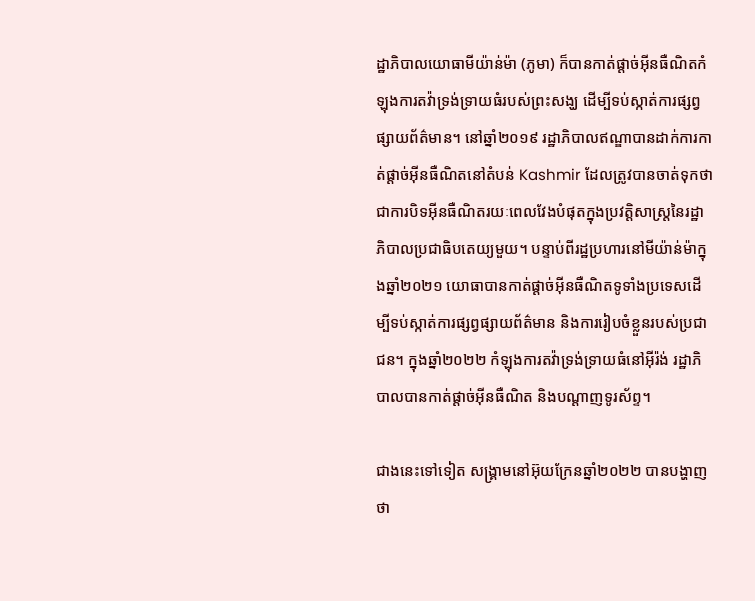ដ្ឋាភិបាលយោធាមីយ៉ាន់ម៉ា (ភូមា) ក៏បានកាត់ផ្តាច់អ៊ីនធឺណិតកំឡុងការតវ៉ាទ្រង់ទ្រាយធំរបស់ព្រះសង្ឃ ដើម្បីទប់ស្កាត់ការផ្សព្វផ្សាយព័ត៌មាន។ នៅឆ្នាំ២០១៩ រដ្ឋាភិបាលឥណ្ឌាបានដាក់ការកាត់ផ្តាច់អ៊ីនធឺណិតនៅតំបន់ Kashmir ដែលត្រូវបានចាត់ទុកថាជាការបិទអ៊ីនធឺណិតរយៈពេលវែងបំផុតក្នុងប្រវត្តិសាស្ត្រនៃរដ្ឋាភិបាលប្រជាធិបតេយ្យមួយ។ បន្ទាប់ពីរដ្ឋប្រហារនៅមីយ៉ាន់ម៉ាក្នុងឆ្នាំ២០២១ យោធាបានកាត់ផ្តាច់អ៊ីនធឺណិតទូទាំងប្រទេសដើម្បីទប់ស្កាត់ការផ្សព្វផ្សាយព័ត៌មាន និងការរៀបចំខ្លួនរបស់ប្រជាជន។ ក្នុងឆ្នាំ២០២២ កំឡុងការតវ៉ាទ្រង់ទ្រាយធំនៅអ៊ីរ៉ង់ រដ្ឋាភិបាលបានកាត់ផ្តាច់អ៊ីនធឺណិត និងបណ្តាញទូរស័ព្ទ។

ជាងនេះទៅទៀត សង្គ្រាមនៅអ៊ុយក្រែនឆ្នាំ២០២២ បានបង្ហាញថា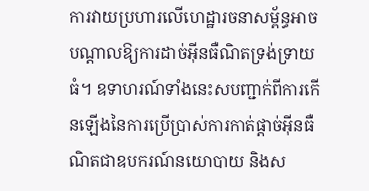ការវាយប្រហារលើហេដ្ឋារចនាសម្ព័ន្ធអាចបណ្តាលឱ្យការដាច់អ៊ីនធឺណិតទ្រង់ទ្រាយធំ។ ឧទាហរណ៍ទាំងនេះសបញ្ជាក់ពីការកើនឡើងនៃការប្រើប្រាស់ការកាត់ផ្តាច់អ៊ីនធឺណិតជាឧបករណ៍នយោបាយ និងស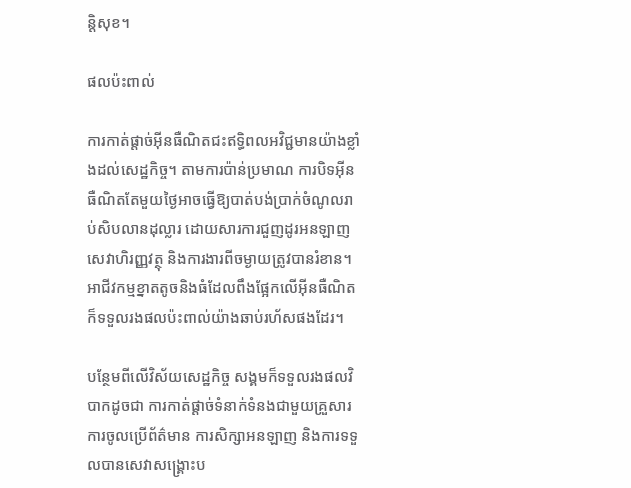ន្តិសុខ។

ផលប៉ះពាល់

ការកាត់ផ្តាច់អ៊ីនធឺណិតជះឥទ្ធិពលអវិជ្ជមានយ៉ាងខ្លាំងដល់សេដ្ឋកិច្ច។ តាមការប៉ាន់ប្រមាណ ការបិទអ៊ីនធឺណិតតែមួយថ្ងៃអាចធ្វើឱ្យបាត់បង់ប្រាក់ចំណូលរាប់សិបលានដុល្លារ ដោយសារការជួញដូរអនឡាញ សេវាហិរញ្ញវត្ថុ និងការងារពីចម្ងាយត្រូវបានរំខាន។ អាជីវកម្មខ្នាតតូចនិងធំដែលពឹងផ្អែកលើអ៊ីនធឺណិតក៏ទទួលរងផលប៉ះពាល់យ៉ាងឆាប់រហ័សផងដែរ។

បន្ថែមពីលើវិស័យសេដ្ឋកិច្ច សង្គមក៏ទទួលរងផលវិបាកដូចជា ការកាត់ផ្តាច់ទំនាក់ទំនងជាមួយគ្រួសារ ការចូលប្រើព័ត៌មាន ការសិក្សាអនឡាញ និងការទទួលបានសេវាសង្គ្រោះប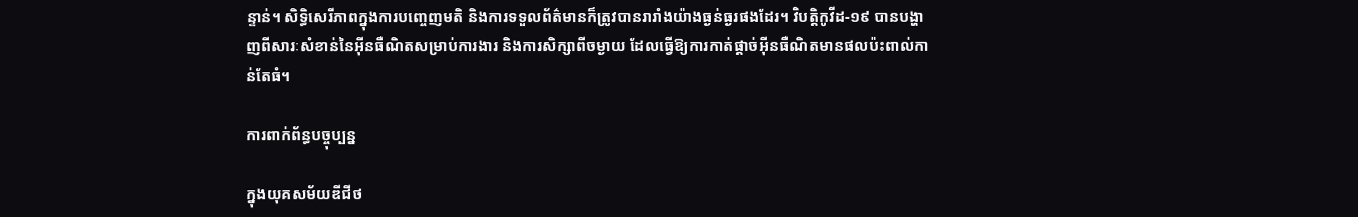ន្ទាន់។ សិទ្ធិសេរីភាពក្នុងការបញ្ចេញមតិ និងការទទួលព័ត៌មានក៏ត្រូវបានរារាំងយ៉ាងធ្ងន់ធ្ងរផងដែរ។ វិបត្តិកូវីដ-១៩ បានបង្ហាញពីសារៈសំខាន់នៃអ៊ីនធឺណិតសម្រាប់ការងារ និងការសិក្សាពីចម្ងាយ ដែលធ្វើឱ្យការកាត់ផ្តាច់អ៊ីនធឺណិតមានផលប៉ះពាល់កាន់តែធំ។

ការពាក់ព័ន្ធបច្ចុប្បន្ន

ក្នុងយុគសម័យឌីជីថ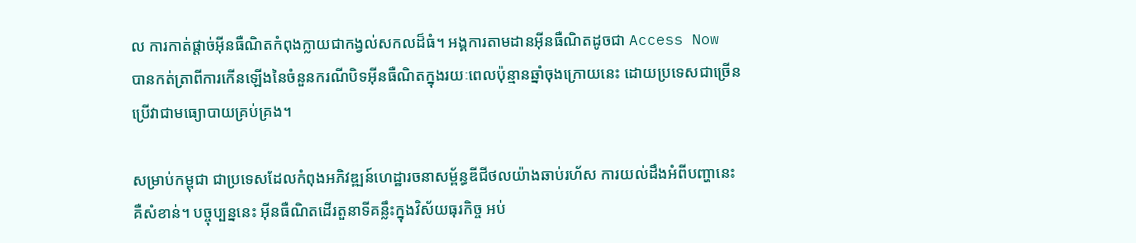ល ការកាត់ផ្តាច់អ៊ីនធឺណិតកំពុងក្លាយជាកង្វល់សកលដ៏ធំ។ អង្គការតាមដានអ៊ីនធឺណិតដូចជា Access Now បានកត់ត្រាពីការកើនឡើងនៃចំនួនករណីបិទអ៊ីនធឺណិតក្នុងរយៈពេលប៉ុន្មានឆ្នាំចុងក្រោយនេះ ដោយប្រទេសជាច្រើនប្រើវាជាមធ្យោបាយគ្រប់គ្រង។

សម្រាប់កម្ពុជា ជាប្រទេសដែលកំពុងអភិវឌ្ឍន៍ហេដ្ឋារចនាសម្ព័ន្ធឌីជីថលយ៉ាងឆាប់រហ័ស ការយល់ដឹងអំពីបញ្ហានេះគឺសំខាន់។ បច្ចុប្បន្ននេះ អ៊ីនធឺណិតដើរតួនាទីគន្លឹះក្នុងវិស័យធុរកិច្ច អប់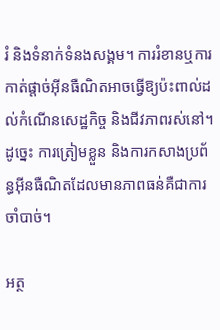រំ និងទំនាក់ទំនងសង្គម។ ការរំខានឬការកាត់ផ្តាច់អ៊ីនធឺណិតអាចធ្វើឱ្យប៉ះពាល់ដល់កំណើនសេដ្ឋកិច្ច និងជីវភាពរស់នៅ។ ដូច្នេះ ការត្រៀមខ្លួន និងការកសាងប្រព័ន្ធអ៊ីនធឺណិតដែលមានភាពធន់គឺជាការចាំបាច់។

អត្ថ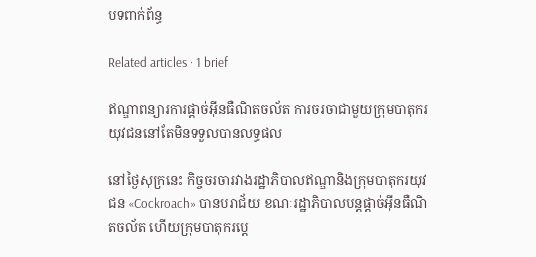បទពាក់ព័ន្ធ

Related articles · 1 brief

ឥណ្ឌាពន្យារការផ្តាច់អ៊ីនធឺណិតចល័ត ការចរចាជាមួយក្រុមបាតុករយុវជននៅតែមិនទទួលបានលទ្ធផល

នៅថ្ងៃសុក្រនេះ កិច្ចចរចារវាងរដ្ឋាភិបាលឥណ្ឌានិងក្រុមបាតុករយុវជន «Cockroach» បានបរាជ័យ ខណៈរដ្ឋាភិបាលបន្តផ្តាច់អ៊ីនធឺណិតចល័ត ហើយក្រុមបាតុករប្ដេ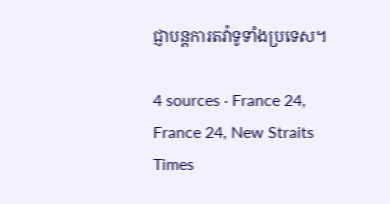ជ្ញាបន្តការតវ៉ាទូទាំងប្រទេស។

4 sources · France 24, France 24, New Straits Times